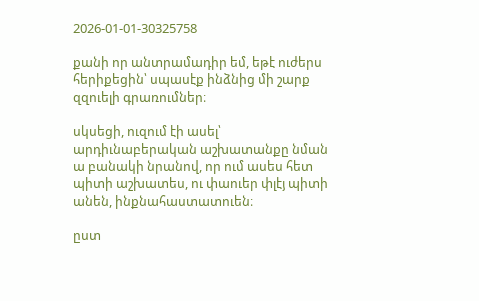2026-01-01-30325758

քանի որ անտրամադիր եմ, եթէ ուժերս հերիքեցին՝ սպասէք ինձնից մի շարք զզուելի գրառումներ։

սկսեցի, ուզում էի ասել՝ արդիւնաբերական աշխատանքը նման ա բանակի նրանով, որ ում ասես հետ պիտի աշխատես, ու փաուեր փլէյ պիտի անեն, ինքնահաստատուեն։

ըստ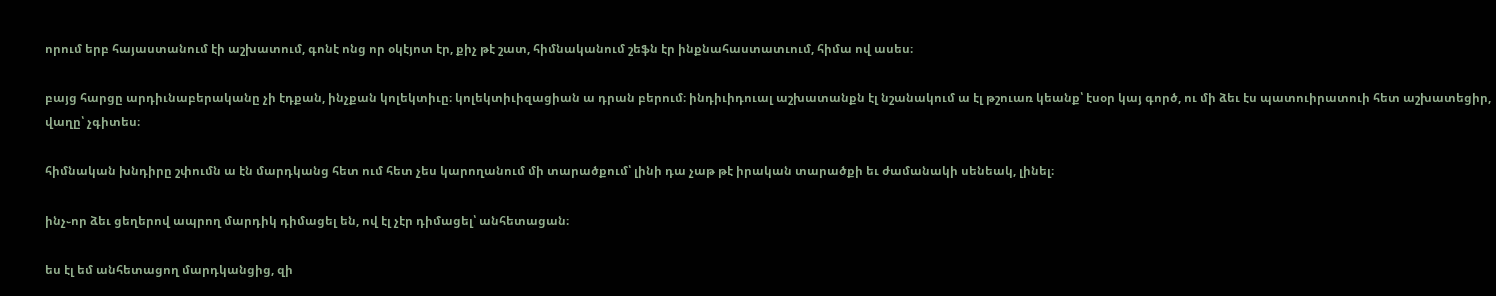որում երբ հայաստանում էի աշխատում, գոնէ ոնց որ օկէյոտ էր, քիչ թէ շատ, հիմնականում շեֆն էր ինքնահաստատւում, հիմա ով ասես։

բայց հարցը արդիւնաբերականը չի էդքան, ինչքան կոլեկտիւը։ կոլեկտիւիզացիան ա դրան բերում։ ինդիւիդուալ աշխատանքն էլ նշանակում ա էլ թշուառ կեանք՝ էսօր կայ գործ, ու մի ձեւ էս պատուիրատուի հետ աշխատեցիր, վաղը՝ չգիտես։

հիմնական խնդիրը շփումն ա էն մարդկանց հետ ում հետ չես կարողանում մի տարածքում՝ լինի դա չաթ թէ իրական տարածքի եւ ժամանակի սենեակ, լինել։

ինչ֊որ ձեւ ցեղերով ապրող մարդիկ դիմացել են, ով էլ չէր դիմացել՝ անհետացան։

ես էլ եմ անհետացող մարդկանցից, զի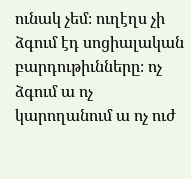ունակ չեմ։ ուղէղս չի ձգում էդ սոցիալական բարդութիւնները։ ոչ ձգում ա ոչ կարողանում ա ոչ ուժ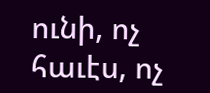ունի, ոչ հաւէս, ոչ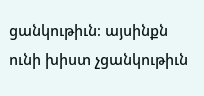ցանկութիւն։ այսինքն ունի խիստ չցանկութիւն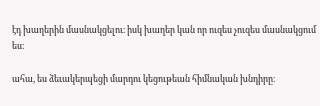էդ խաղերին մասնակցելու։ իսկ խաղեր կան որ ուզես չուզես մասնակցում ես։

ահա, ես ձեւակերպեցի մարդու կեցութեան հիմնական խնդիրը։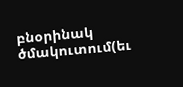բնօրինակ ծմակուտում(եւ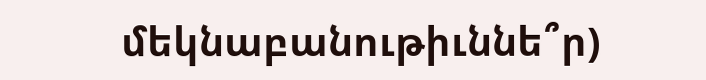մեկնաբանութիւննե՞ր)